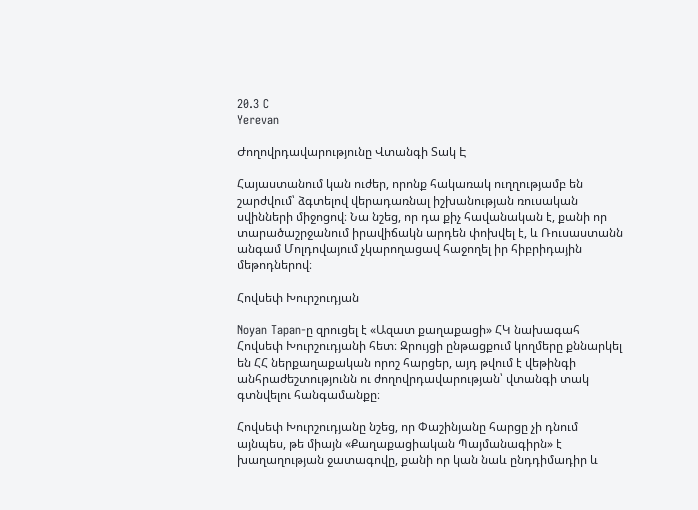20.3 C
Yerevan

Ժողովրդավարությունը Վտանգի Տակ Է

Հայաստանում կան ուժեր, որոնք հակառակ ուղղությամբ են շարժվում՝ ձգտելով վերադառնալ իշխանության ռուսական սվինների միջոցով։ Նա նշեց, որ դա քիչ հավանական է, քանի որ տարածաշրջանում իրավիճակն արդեն փոխվել է, և Ռուսաստանն անգամ Մոլդովայում չկարողացավ հաջողել իր հիբրիդային մեթոդներով։

Հովսեփ Խուրշուդյան

Noyan Tapan‑ը զրուցել է «Ազատ քաղաքացի» ՀԿ նախագահ Հովսեփ Խուրշուդյանի հետ։ Զրույցի ընթացքում կողմերը քննարկել են ՀՀ ներքաղաքական որոշ հարցեր, այդ թվում է վեթինգի անհրաժեշտությունն ու ժողովրդավարության՝ վտանգի տակ գտնվելու հանգամանքը։

Հովսեփ Խուրշուդյանը նշեց, որ Փաշինյանը հարցը չի դնում այնպես, թե միայն «Քաղաքացիական Պայմանագիրն» է խաղաղության ջատագովը, քանի որ կան նաև ընդդիմադիր և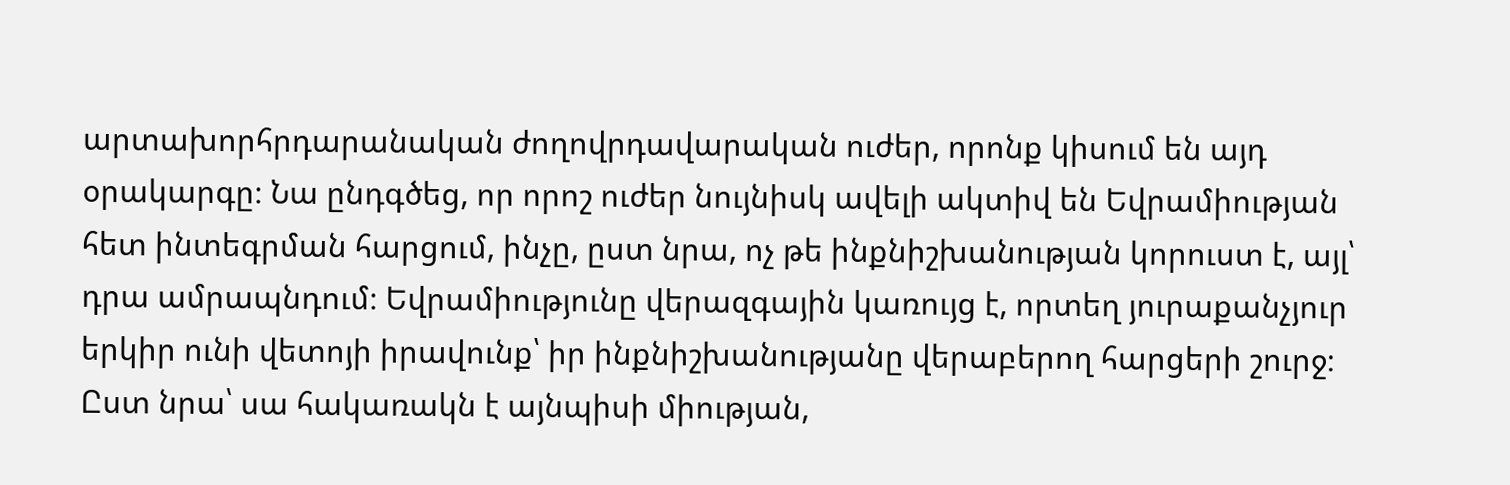արտախորհրդարանական ժողովրդավարական ուժեր, որոնք կիսում են այդ օրակարգը։ Նա ընդգծեց, որ որոշ ուժեր նույնիսկ ավելի ակտիվ են Եվրամիության հետ ինտեգրման հարցում, ինչը, ըստ նրա, ոչ թե ինքնիշխանության կորուստ է, այլ՝ դրա ամրապնդում։ Եվրամիությունը վերազգային կառույց է, որտեղ յուրաքանչյուր երկիր ունի վետոյի իրավունք՝ իր ինքնիշխանությանը վերաբերող հարցերի շուրջ։ Ըստ նրա՝ սա հակառակն է այնպիսի միության,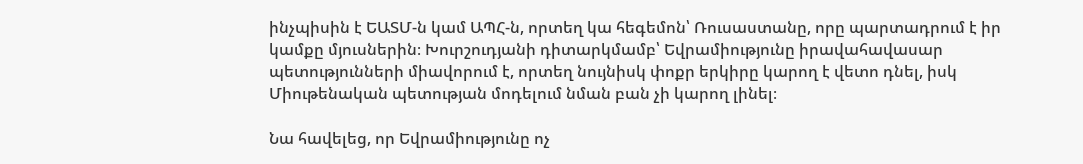ինչպիսին է ԵԱՏՄ‑ն կամ ԱՊՀ‑ն, որտեղ կա հեգեմոն՝ Ռուսաստանը, որը պարտադրում է իր կամքը մյուսներին։ Խուրշուդյանի դիտարկմամբ՝ Եվրամիությունը իրավահավասար պետությունների միավորում է, որտեղ նույնիսկ փոքր երկիրը կարող է վետո դնել, իսկ Միութենական պետության մոդելում նման բան չի կարող լինել։

Նա հավելեց, որ Եվրամիությունը ոչ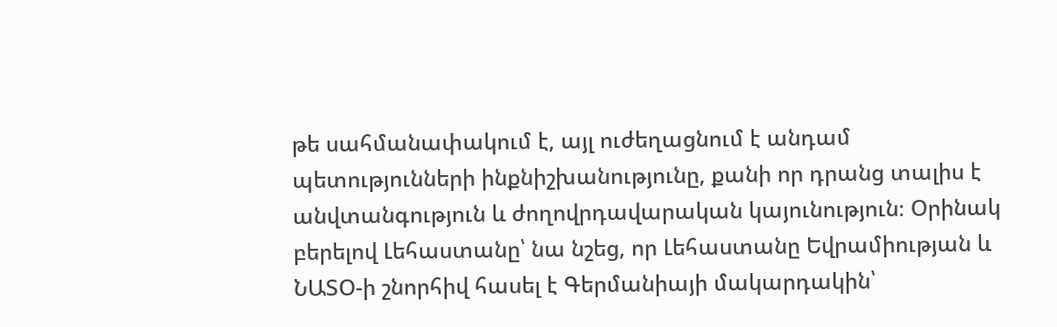թե սահմանափակում է, այլ ուժեղացնում է անդամ պետությունների ինքնիշխանությունը, քանի որ դրանց տալիս է անվտանգություն և ժողովրդավարական կայունություն։ Օրինակ բերելով Լեհաստանը՝ նա նշեց, որ Լեհաստանը Եվրամիության և ՆԱՏՕ‑ի շնորհիվ հասել է Գերմանիայի մակարդակին՝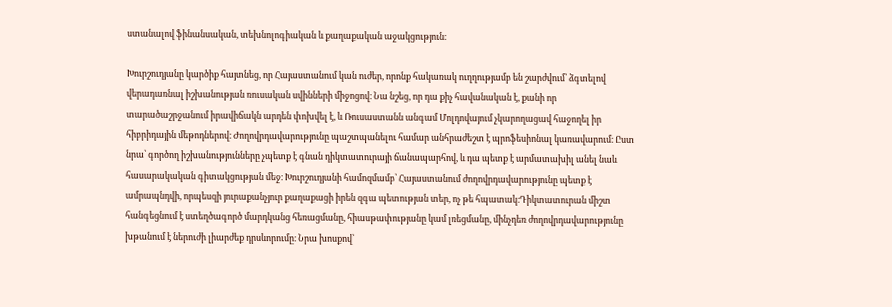ստանալով ֆինանսական, տեխնոլոգիական և քաղաքական աջակցություն։

Խուրշուդյանը կարծիք հայտնեց, որ Հայաստանում կան ուժեր, որոնք հակառակ ուղղությամբ են շարժվում՝ ձգտելով վերադառնալ իշխանության ռուսական սվինների միջոցով։ Նա նշեց, որ դա քիչ հավանական է, քանի որ տարածաշրջանում իրավիճակն արդեն փոխվել է, և Ռուսաստանն անգամ Մոլդովայում չկարողացավ հաջողել իր հիբրիդային մեթոդներով։ Ժողովրդավարությունը պաշտպանելու համար անհրաժեշտ է պրոֆեսիոնալ կառավարում։ Ըստ նրա՝ գործող իշխանությունները չպետք է գնան դիկտատուրայի ճանապարհով, և դա պետք է արմատախիլ անել նաև հասարակական գիտակցության մեջ։ Խուրշուդյանի համոզմամբ՝ Հայաստանում ժողովրդավարությունը պետք է ամրապնդվի, որպեսզի յուրաքանչյուր քաղաքացի իրեն զգա պետության տեր, ոչ թե հպատակ։Դիկտատուրան միշտ հանգեցնում է ստեղծագործ մարդկանց հեռացմանը, հիասթափությանը կամ լռեցմանը, մինչդեռ ժողովրդավարությունը խթանում է ներուժի լիարժեք դրսևորումը։ Նրա խոսքով՝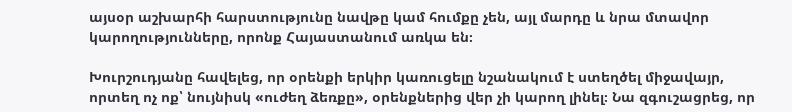այսօր աշխարհի հարստությունը նավթը կամ հումքը չեն, այլ մարդը և նրա մտավոր կարողությունները, որոնք Հայաստանում առկա են։

Խուրշուդյանը հավելեց, որ օրենքի երկիր կառուցելը նշանակում է ստեղծել միջավայր, որտեղ ոչ ոք՝ նույնիսկ «ուժեղ ձեռքը», օրենքներից վեր չի կարող լինել։ Նա զգուշացրեց, որ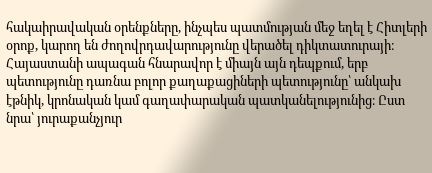հակաիրավական օրենքները, ինչպես պատմության մեջ եղել է Հիտլերի օրոք, կարող են ժողովրդավարությունը վերածել դիկտատուրայի։ Հայաստանի ապագան հնարավոր է միայն այն դեպքում, երբ պետությունը դառնա բոլոր քաղաքացիների պետությունը՝ անկախ էթնիկ, կրոնական կամ գաղափարական պատկանելությունից։ Ըստ նրա՝ յուրաքանչյուր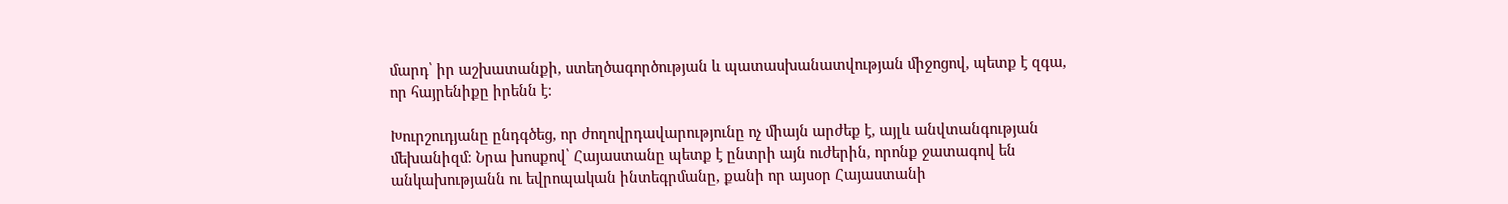մարդ՝ իր աշխատանքի, ստեղծագործության և պատասխանատվության միջոցով, պետք է զգա, որ հայրենիքը իրենն է։

Խուրշուդյանը ընդգծեց, որ ժողովրդավարությունը ոչ միայն արժեք է, այլև անվտանգության մեխանիզմ։ Նրա խոսքով՝ Հայաստանը պետք է ընտրի այն ուժերին, որոնք ջատագով են անկախությանն ու եվրոպական ինտեգրմանը, քանի որ այսօր Հայաստանի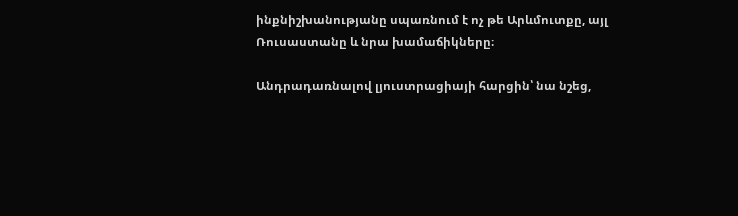ինքնիշխանությանը սպառնում է ոչ թե Արևմուտքը, այլ Ռուսաստանը և նրա խամաճիկները։

Անդրադառնալով լյուստրացիայի հարցին՝ նա նշեց,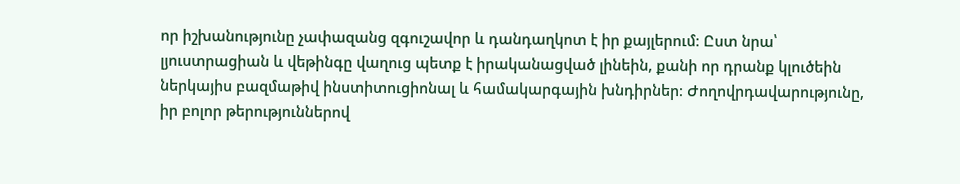որ իշխանությունը չափազանց զգուշավոր և դանդաղկոտ է իր քայլերում։ Ըստ նրա՝ լյուստրացիան և վեթինգը վաղուց պետք է իրականացված լինեին, քանի որ դրանք կլուծեին ներկայիս բազմաթիվ ինստիտուցիոնալ և համակարգային խնդիրներ։ Ժողովրդավարությունը, իր բոլոր թերություններով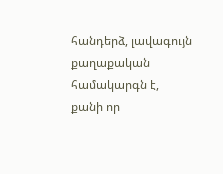հանդերձ, լավագույն քաղաքական համակարգն է, քանի որ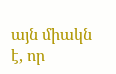այն միակն է, որ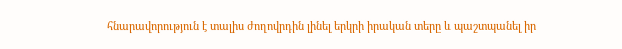հնարավորություն է տալիս ժողովրդին լինել երկրի իրական տերը և պաշտպանել իր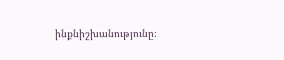ինքնիշխանությունը։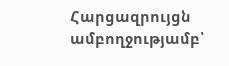Հարցազրույցն ամբողջությամբ՝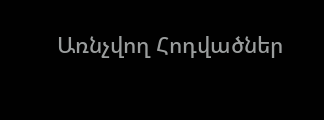Առնչվող Հոդվածներ